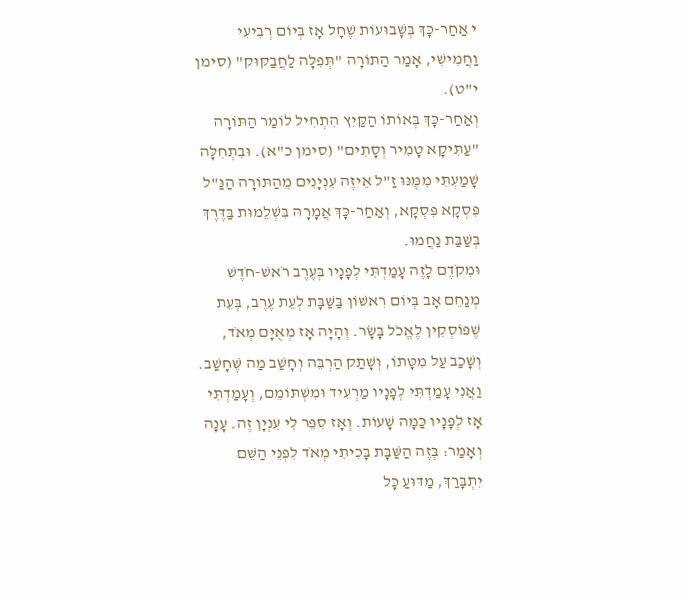י אַחַר-כָּךְ בְּשָׁבוּעוֹת שֶׁחָל אָז בְּיוֹם רְבִיעִי וַחֲמִישִׁי, אָמַר הַתּוֹרָה "תְּפִלָּה לַחֲבַקּוּק" (סימן י"ט).
וְאַחַר-כָּךְ בְּאוֹתוֹ הַקַּיִץ הִתְחִיל לוֹמַר הַתּוֹרָה "עַתִּיקָא טָמִיר וְסָתִים" (סימן כ"א). וּבִתְחִלָּה שָׁמַעְתִּי מִמֶּנּוּ זַ"ל אֵיזֶה עִנְיָנִים מֵהַתּוֹרָה הַנַּ"ל פִּסְקָא פִּסְקָא, וְאַחַר-כָּךְ אֲמָרָהּ בִּשְׁלֵמוּת בַּדֶּרֶךְ בְּשַׁבַּת נַחֲמוּ.
וּמִקֹדֶם לָזֶה עָמַדְתִּי לְפָנָיו בְּעֶרֶב רֹאשׁ-חֹדֶשׁ מְנַחֵם אָב בְּיוֹם רִאשׁוֹן בַּשַּׁבָּת לְעֵת עֶרֶב, בְּעֵת שֶׁפּוֹסְקִין לֶאֱכֹל בָּשָׂר. וְהָיָה אָז מְאֻיָּם מְאֹד, וְשָׁכַב עַל מִטָּתוֹ, וְשָׁתַק הַרְבֵּה וְחָשַׁב מַה שֶּׁחָשַׁב. וַאֲנִי עָמַדְתִּי לְפָנָיו מַרְעִיד וּמִשְׁתּוֹמֵם, וְעָמַדְתִּי אָז לְפָנָיו כַּמָּה שָׁעוֹת. וְאָז סִפֵּר לִי עִנְיָן זֶה. עָנָה וְאָמַר: בְּזֶה הַשַּׁבָּת בָּכִיתִי מְאֹד לִפְנֵי הַשֵּׁם יִתְבָּרַךְ, מַדּוּעַ כָּל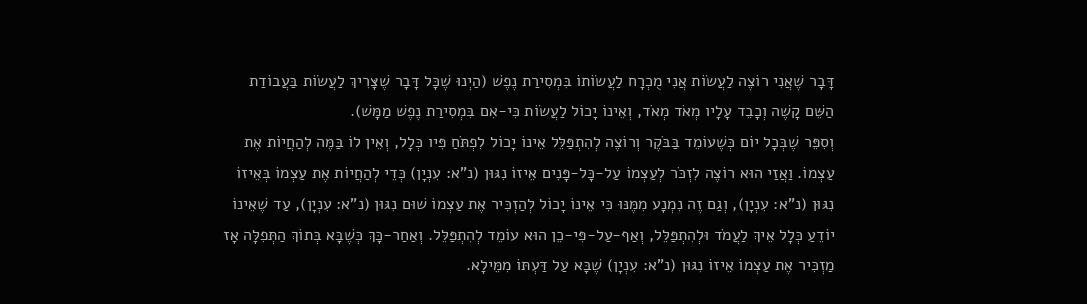דָּבָר שֶׁאֲנִי רוֹצֶה לַעֲשׂוֹת אֲנִי מֻכְרָח לַעֲשׂוֹתוֹ בִּמְסִירַת נֶפֶשׁ (הַיְנוּ שֶׁכָּל דָּבָר שֶׁצָּרִיךְ לַעֲשׂוֹת בַּעֲבוֹדַת הַשֵּׁם קָשֶׁה וְכָבֵד עָלָיו מְאֹד מְאֹד, וְאֵינוֹ יָכוֹל לַעֲשׂוֹת כִּי-אִם בִּמְסִירַת נֶפֶשׁ מַמָּשׁ).
וְסִפֵּר שֶׁבְּכָל יוֹם כְּשֶׁעוֹמֵד בַּבֹּקֶר וְרוֹצֶה לְהִתְפַּלֵּל אֵינוֹ יָכוֹל לִפְתֹּחַ פִּיו כְּלָל, וְאֵין לוֹ בַּמֶּה לְהַחֲיוֹת אֶת עַצְמוֹ. וַאֲזַי הוּא רוֹצֶה לִזְכֹּר לְעַצְמוֹ עַל-כָּל-פָּנִים אֵיזוֹ נִגּוּן (נ"א: עִנְיָן) כְּדֵי לְהַחֲיוֹת אֶת עַצְמוֹ בְּאֵיזוֹ נִגּוּן (נ"א: עִנְיָן), וְגַם זֶה נִמְנָע מִמֶּנּוּ כִּי אֵינוֹ יָכוֹל לְהַזְכִּיר אֶת עַצְמוֹ שׁוּם נִגּוּן (נ"א: עִנְיָן), עַד שֶׁאֵינוֹ יוֹדֵעַ כְּלָל אֵיךְ לַעֲמֹד וּלְהִתְפַּלֵּל, וְאַף-עַל-פִּי-כֵן הוּא עוֹמֵד לְהִתְפַּלֵּל. וְאַחַר-כָּךְ כְּשֶׁבָּא בְּתוֹךְ הַתְּפִלָּה אָז מַזְכִּיר אֶת עַצְמוֹ אֵיזוֹ נִגּוּן (נ"א: עִנְיָן) שֶׁבָּא עַל דַּעְתּוֹ מִמֵּילָא.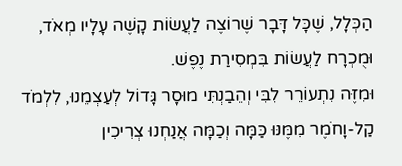הַכְּלָל, שֶׁכָּל דָּבָר שֶׁרוֹצֶה לַעֲשׂוֹת קָשֶׁה עָלָיו מְאֹד, וּמֻכְרָח לַעֲשׂוֹת בִּמְסִירַת נֶפֶשׁ.
וּמִזֶּה נִתְעוֹרֵר לִבִּי וְהֵבַנְתִּי מוּסָר גָּדוֹל לְעַצְמֵנוּ, לִלְמֹד קַל-וָחֹמֶר מִמֶּנּוּ כַּמָּה וְכַמָּה אֲנַחְנוּ צְרִיכִין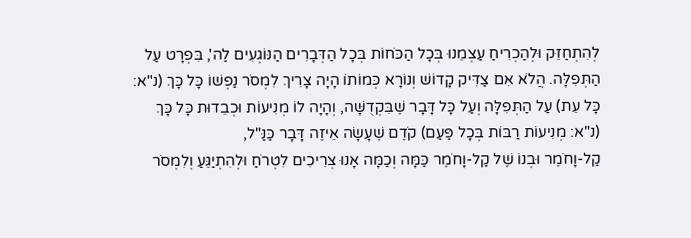לְהִתְחַזֵּק וּלְהַכְרִיחַ עַצְמֵנוּ בְּכָל הַכֹּחוֹת בְּכָל הַדְּבָרִים הַנּוֹגְעִים לַה', בִּפְרָט עַל הַתְּפִלָּה. הֲלֹא אִם צַדִּיק קָדוֹשׁ וְנוֹרָא כְּמוֹתוֹ הָיָה צָרִיךְ לִמְסֹר נַפְשׁוֹ כָּל כָּךְ (נ"א: כָּל עֵת) עַל הַתְּפִלָּה וְעַל כָּל דָּבָר שֶׁבִּקְדֻשָּׁה, וְהָיָה לוֹ מְנִיעוֹת וּכְבֵדוּת כָּל כָּךְ (נ"א: מְנִיעוֹת רַבּוֹת בְּכָל פַּעַם) קֹדֶם שֶׁעָשָׂה אֵיזֶה דָּבָר כַּנַּ"ל,
קַל-וָחֹמֶר וּבְנוֹ שֶׁל קַל-וָחֹמֶר כַּמָּה וְכַמָּה אָנוּ צְרִיכִים לִטְרֹחַ וּלְהִתְיַגֵּעַ וְלִמְסֹר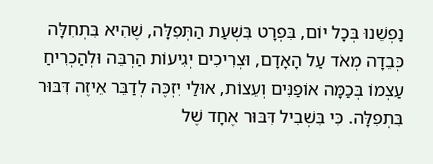נַפְשֵׁנוּ בְּכָל יוֹם, בִּפְרָט בִּשְׁעַת הַתְּפִלָּה, שֶׁהִיא בִּתְחִלָּה כְּבֵדָה מְאֹד עַל הָאָדָם, וּצְרִיכִים יְגִיעוֹת הַרְבֵּה וּלְהַכְרִיחַ עַצְמוֹ בְּכַמָּה אוֹפַנִּים וְעֵצוֹת, אוּלַי יִזְכֶּה לְדַבֵּר אֵיזֶה דִּבּוּר בִּתְפִלָּה. כִּי בִּשְׁבִיל דִּבּוּר אֶחָד שֶׁל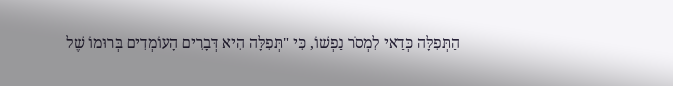הַתְּפִלָּה כְּדַאי לִמְסֹר נַפְשׁוֹ, כִּי "תְּפִלָּה הִיא דְּבָרִים הָעוֹמְדִים בְּרוּמוֹ שֶׁל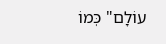עוֹלָם" כְּמוֹ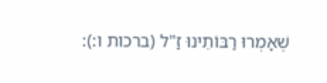שֶׁאָמְרוּ רַבּוֹתֵינוּ זַ"ל (ברכות ו:):